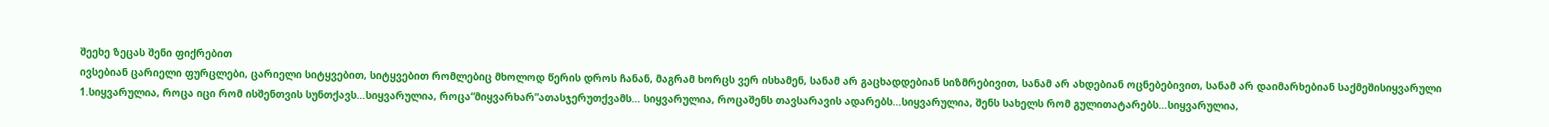შეეხე ზეცას შენი ფიქრებით
ივსებიან ცარიელი ფურცლები, ცარიელი სიტყვებით, სიტყვებით რომლებიც მხოლოდ წერის დროს ჩანან, მაგრამ ხორცს ვერ ისხამენ, სანამ არ გაცხადდებიან სიზმრებივით, სანამ არ ახდებიან ოცნებებივით, სანამ არ დაიმარხებიან საქმეშისიყვარული
1.სიყვარულია, როცა იცი რომ ისშენთვის სუნთქავს…სიყვარულია, როცა“მიყვარხარ”ათასჯერუთქვამს… სიყვარულია, როცაშენს თავსარავის ადარებს…სიყვარულია, შენს სახელს რომ გულითატარებს…სიყვარულია,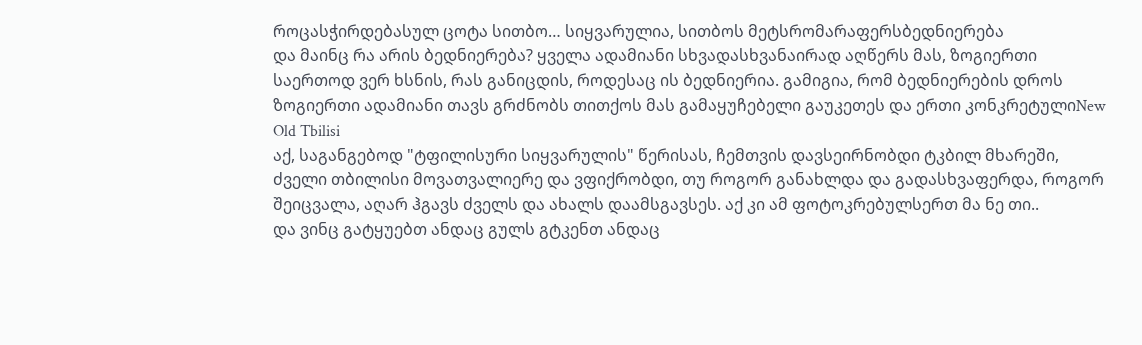როცასჭირდებასულ ცოტა სითბო… სიყვარულია, სითბოს მეტსრომარაფერსბედნიერება
და მაინც რა არის ბედნიერება? ყველა ადამიანი სხვადასხვანაირად აღწერს მას, ზოგიერთი საერთოდ ვერ ხსნის, რას განიცდის, როდესაც ის ბედნიერია. გამიგია, რომ ბედნიერების დროს ზოგიერთი ადამიანი თავს გრძნობს თითქოს მას გამაყუჩებელი გაუკეთეს და ერთი კონკრეტულიNew Old Tbilisi
აქ, საგანგებოდ "ტფილისური სიყვარულის" წერისას, ჩემთვის დავსეირნობდი ტკბილ მხარეში, ძველი თბილისი მოვათვალიერე და ვფიქრობდი, თუ როგორ განახლდა და გადასხვაფერდა, როგორ შეიცვალა, აღარ ჰგავს ძველს და ახალს დაამსგავსეს. აქ კი ამ ფოტოკრებულსერთ მა ნე თი..
და ვინც გატყუებთ ანდაც გულს გტკენთ ანდაც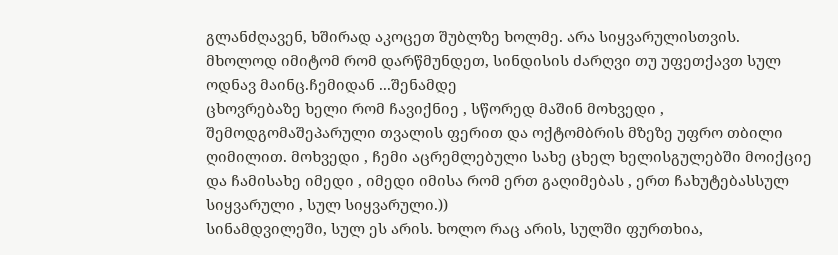გლანძღავენ, ხშირად აკოცეთ შუბლზე ხოლმე. არა სიყვარულისთვის. მხოლოდ იმიტომ რომ დარწმუნდეთ, სინდისის ძარღვი თუ უფეთქავთ სულ ოდნავ მაინც.ჩემიდან ...შენამდე
ცხოვრებაზე ხელი რომ ჩავიქნიე , სწორედ მაშინ მოხვედი , შემოდგომაშეპარული თვალის ფერით და ოქტომბრის მზეზე უფრო თბილი ღიმილით. მოხვედი , ჩემი აცრემლებული სახე ცხელ ხელისგულებში მოიქციე და ჩამისახე იმედი , იმედი იმისა რომ ერთ გაღიმებას , ერთ ჩახუტებასსულ სიყვარული , სულ სიყვარული.))
სინამდვილეში, სულ ეს არის. ხოლო რაც არის, სულში ფურთხია,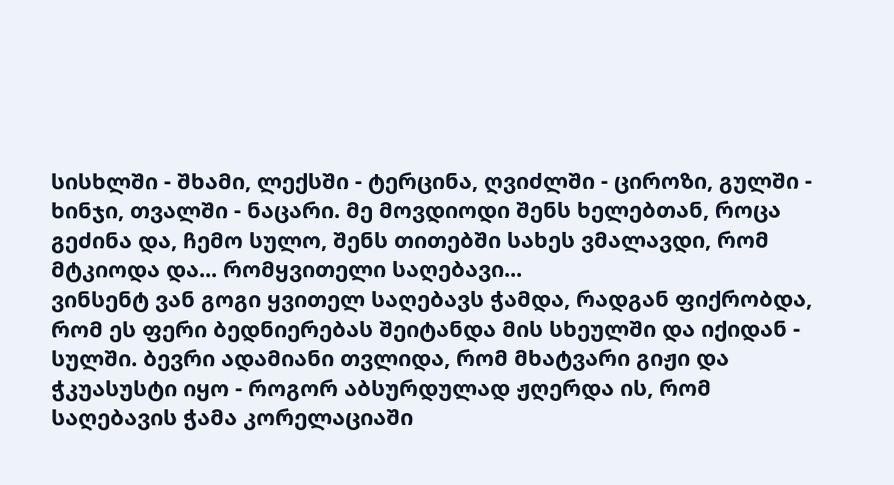სისხლში - შხამი, ლექსში - ტერცინა, ღვიძლში - ციროზი, გულში - ხინჯი, თვალში - ნაცარი. მე მოვდიოდი შენს ხელებთან, როცა გეძინა და, ჩემო სულო, შენს თითებში სახეს ვმალავდი, რომ მტკიოდა და... რომყვითელი საღებავი...
ვინსენტ ვან გოგი ყვითელ საღებავს ჭამდა, რადგან ფიქრობდა, რომ ეს ფერი ბედნიერებას შეიტანდა მის სხეულში და იქიდან - სულში. ბევრი ადამიანი თვლიდა, რომ მხატვარი გიჟი და ჭკუასუსტი იყო - როგორ აბსურდულად ჟღერდა ის, რომ საღებავის ჭამა კორელაციაში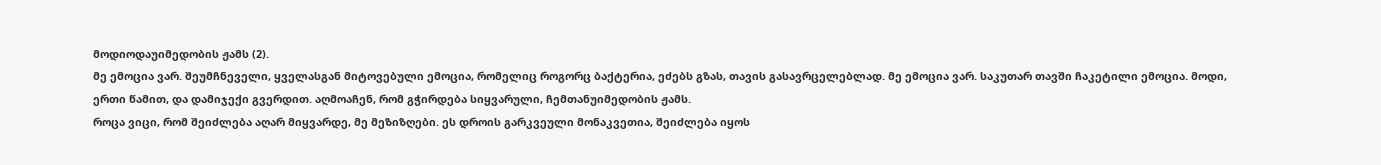მოდიოდაუიმედობის ჟამს (2).
მე ემოცია ვარ. შეუმჩნეველი, ყველასგან მიტოვებული ემოცია, რომელიც როგორც ბაქტერია, ეძებს გზას, თავის გასავრცელებლად. მე ემოცია ვარ. საკუთარ თავში ჩაკეტილი ემოცია. მოდი, ერთი წამით, და დამიჯექი გვერდით. აღმოაჩენ, რომ გჭირდება სიყვარული, ჩემთანუიმედობის ჟამს.
როცა ვიცი, რომ შეიძლება აღარ მიყვარდე, მე მეზიზღები. ეს დროის გარკვეული მონაკვეთია, შეიძლება იყოს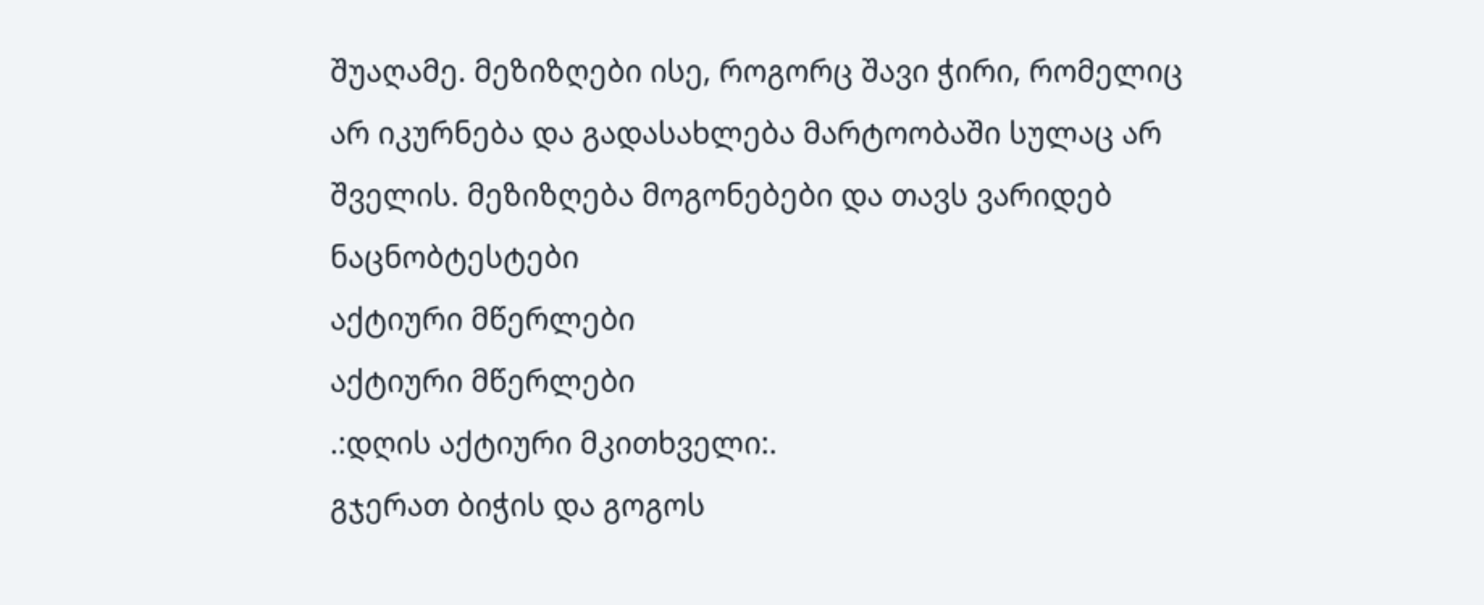შუაღამე. მეზიზღები ისე, როგორც შავი ჭირი, რომელიც არ იკურნება და გადასახლება მარტოობაში სულაც არ შველის. მეზიზღება მოგონებები და თავს ვარიდებ ნაცნობტესტები
აქტიური მწერლები
აქტიური მწერლები
.:დღის აქტიური მკითხველი:.
გჯერათ ბიჭის და გოგოს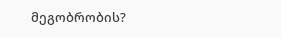მეგობრობის?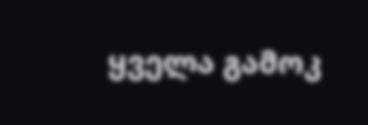ყველა გამოკ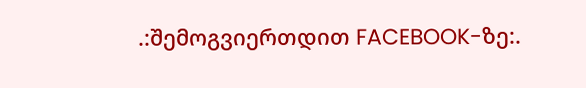.:შემოგვიერთდით FACEBOOK-ზე:.